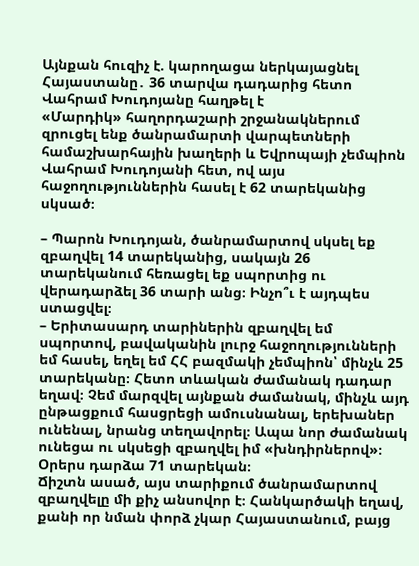Այնքան հուզիչ է. կարողացա ներկայացնել Հայաստանը․ 36 տարվա դադարից հետո Վահրամ Խուդոյանը հաղթել է
«Մարդիկ» հաղորդաշարի շրջանակներում զրուցել ենք ծանրամարտի վարպետների համաշխարհային խաղերի և Եվրոպայի չեմպիոն Վահրամ Խուդոյանի հետ, ով այս հաջողություններին հասել է 62 տարեկանից սկսած։

– Պարոն Խուդոյան, ծանրամարտով սկսել եք զբաղվել 14 տարեկանից, սակայն 26 տարեկանում հեռացել եք սպորտից ու վերադարձել 36 տարի անց։ Ինչո՞ւ է այդպես ստացվել։
– Երիտասարդ տարիներին զբաղվել եմ սպորտով, բավականին լուրջ հաջողությունների եմ հասել, եղել եմ ՀՀ բազմակի չեմպիոն՝ մինչև 25 տարեկանը։ Հետո տևական ժամանակ դադար եղավ։ Չեմ մարզվել այնքան ժամանակ, մինչև այդ ընթացքում հասցրեցի ամուսնանալ, երեխաներ ունենալ, նրանց տեղավորել։ Ապա նոր ժամանակ ունեցա ու սկսեցի զբաղվել իմ «խնդիրներով»։ Օրերս դարձա 71 տարեկան։
Ճիշտն ասած, այս տարիքում ծանրամարտով զբաղվելը մի քիչ անսովոր է։ Հանկարծակի եղավ, քանի որ նման փորձ չկար Հայաստանում, բայց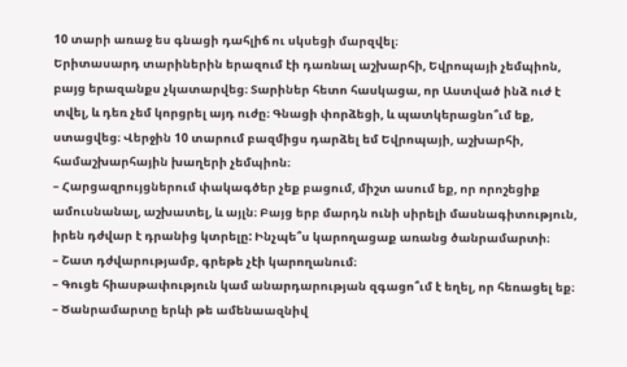10 տարի առաջ ես գնացի դահլիճ ու սկսեցի մարզվել։
Երիտասարդ տարիներին երազում էի դառնալ աշխարհի, Եվրոպայի չեմպիոն, բայց երազանքս չկատարվեց։ Տարիներ հետո հասկացա, որ Աստված ինձ ուժ է տվել, և դեռ չեմ կորցրել այդ ուժը։ Գնացի փորձեցի, և պատկերացնո՞ւմ եք, ստացվեց։ Վերջին 10 տարում բազմիցս դարձել եմ Եվրոպայի, աշխարհի, համաշխարհային խաղերի չեմպիոն։
– Հարցազրույցներում փակագծեր չեք բացում, միշտ ասում եք, որ որոշեցիք ամուսնանալ, աշխատել, և այլն։ Բայց երբ մարդն ունի սիրելի մասնագիտություն, իրեն դժվար է դրանից կտրելը: Ինչպե՞ս կարողացաք առանց ծանրամարտի։
– Շատ դժվարությամբ, գրեթե չէի կարողանում։
– Գուցե հիասթափություն կամ անարդարության զգացո՞ւմ է եղել, որ հեռացել եք։
– Ծանրամարտը երևի թե ամենաազնիվ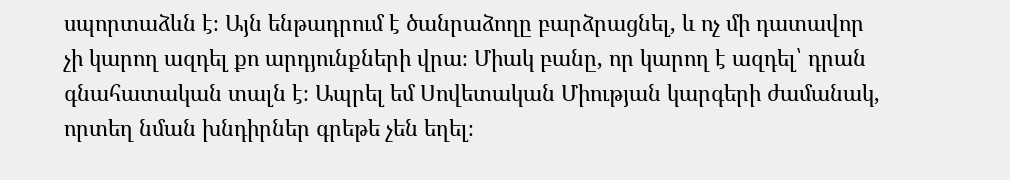սպորտաձևն է։ Այն ենթադրում է ծանրաձողը բարձրացնել, և ոչ մի դատավոր չի կարող ազդել քո արդյունքների վրա։ Միակ բանը, որ կարող է ազդել՝ դրան գնահատական տալն է։ Ապրել եմ Սովետական Միության կարգերի ժամանակ, որտեղ նման խնդիրներ գրեթե չեն եղել։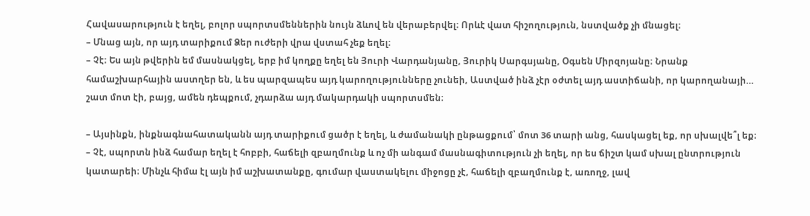Հավասարություն է եղել, բոլոր սպորտսմեններին նույն ձևով են վերաբերվել։ Որևէ վատ հիշողություն, նստվածք չի մնացել։
– Մնաց այն, որ այդ տարիքում Ձեր ուժերի վրա վստահ չեք եղել։
– Չէ։ Ես այն թվերին եմ մասնակցել, երբ իմ կողքը եղել են Յուրի Վարդանյանը, Յուրիկ Սարգսյանը, Օգսեն Միրզոյանը։ Նրանք համաշխարհային աստղեր են, և ես պարզապես այդ կարողությունները չունեի, Աստված ինձ չէր օժտել այդ աստիճանի, որ կարողանայի… շատ մոտ էի, բայց, ամեն դեպքում, չդարձա այդ մակարդակի սպորտսմեն։

– Այսինքն, ինքնագնահատականն այդ տարիքում ցածր է եղել, և ժամանակի ընթացքում՝ մոտ 36 տարի անց, հասկացել եք, որ սխալվե՞լ եք։
– Չէ, սպորտն ինձ համար եղել է հոբբի, հաճելի զբաղմունք և ոչ մի անգամ մասնագիտություն չի եղել, որ ես ճիշտ կամ սխալ ընտրություն կատարեի։ Մինչև հիմա էլ այն իմ աշխատանքը, գումար վաստակելու միջոցը չէ, հաճելի զբաղմունք է, առողջ, լավ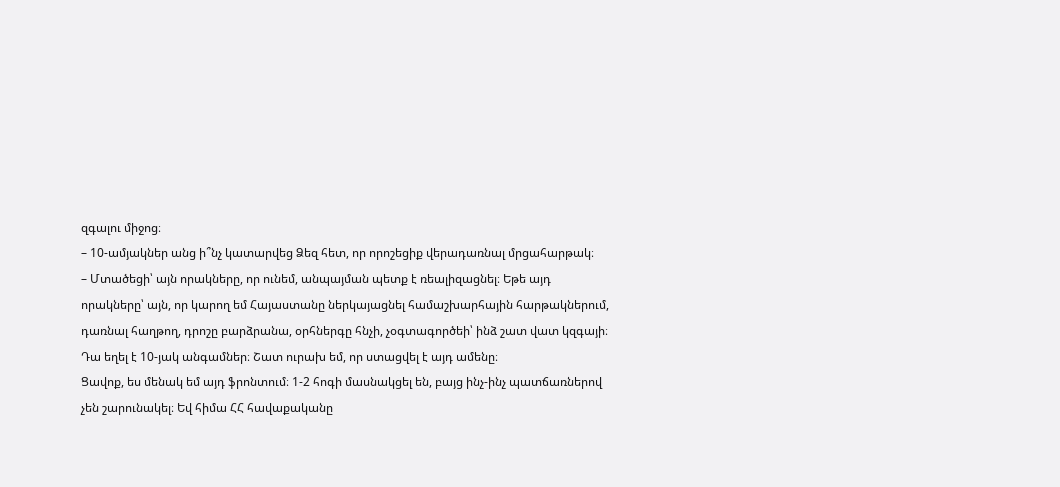զգալու միջոց։
– 10-ամյակներ անց ի՞նչ կատարվեց Ձեզ հետ, որ որոշեցիք վերադառնալ մրցահարթակ։
– Մտածեցի՝ այն որակները, որ ունեմ, անպայման պետք է ռեալիզացնել։ Եթե այդ որակները՝ այն, որ կարող եմ Հայաստանը ներկայացնել համաշխարհային հարթակներում, դառնալ հաղթող, դրոշը բարձրանա, օրհներգը հնչի, չօգտագործեի՝ ինձ շատ վատ կզգայի։ Դա եղել է 10-յակ անգամներ։ Շատ ուրախ եմ, որ ստացվել է այդ ամենը։
Ցավոք, ես մենակ եմ այդ ֆրոնտում։ 1-2 հոգի մասնակցել են, բայց ինչ-ինչ պատճառներով չեն շարունակել։ Եվ հիմա ՀՀ հավաքականը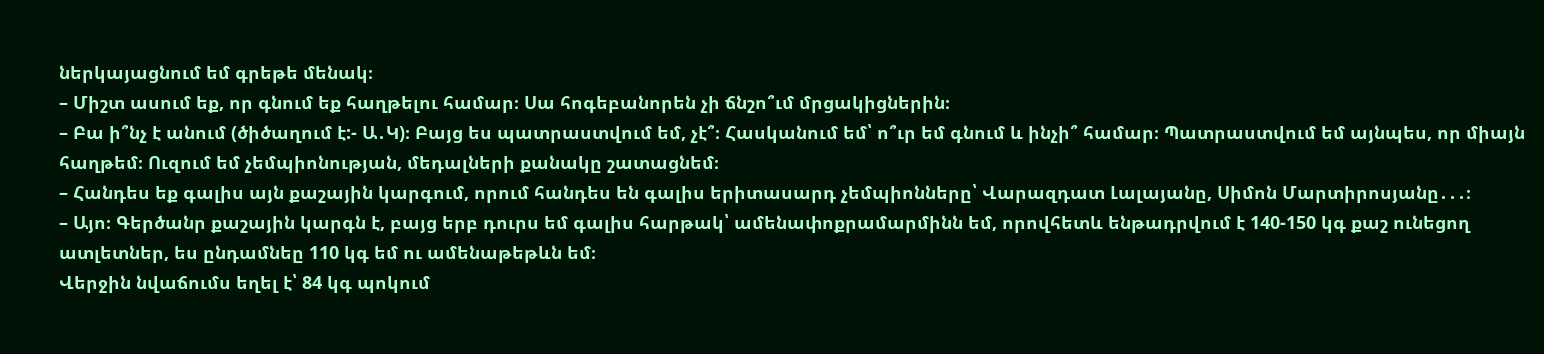ներկայացնում եմ գրեթե մենակ։
– Միշտ ասում եք, որ գնում եք հաղթելու համար։ Սա հոգեբանորեն չի ճնշո՞ւմ մրցակիցներին։
– Բա ի՞նչ է անում (ծիծաղում է:- Ա․Կ)։ Բայց ես պատրաստվում եմ, չէ՞։ Հասկանում եմ՝ ո՞ւր եմ գնում և ինչի՞ համար։ Պատրաստվում եմ այնպես, որ միայն հաղթեմ։ Ուզում եմ չեմպիոնության, մեդալների քանակը շատացնեմ։
– Հանդես եք գալիս այն քաշային կարգում, որում հանդես են գալիս երիտասարդ չեմպիոնները՝ Վարազդատ Լալայանը, Սիմոն Մարտիրոսյանը․․․։
– Այո։ Գերծանր քաշային կարգն է, բայց երբ դուրս եմ գալիս հարթակ՝ ամենափոքրամարմինն եմ, որովհետև ենթադրվում է 140-150 կգ քաշ ունեցող ատլետներ, ես ընդամնեը 110 կգ եմ ու ամենաթեթևն եմ։
Վերջին նվաճումս եղել է՝ 84 կգ պոկում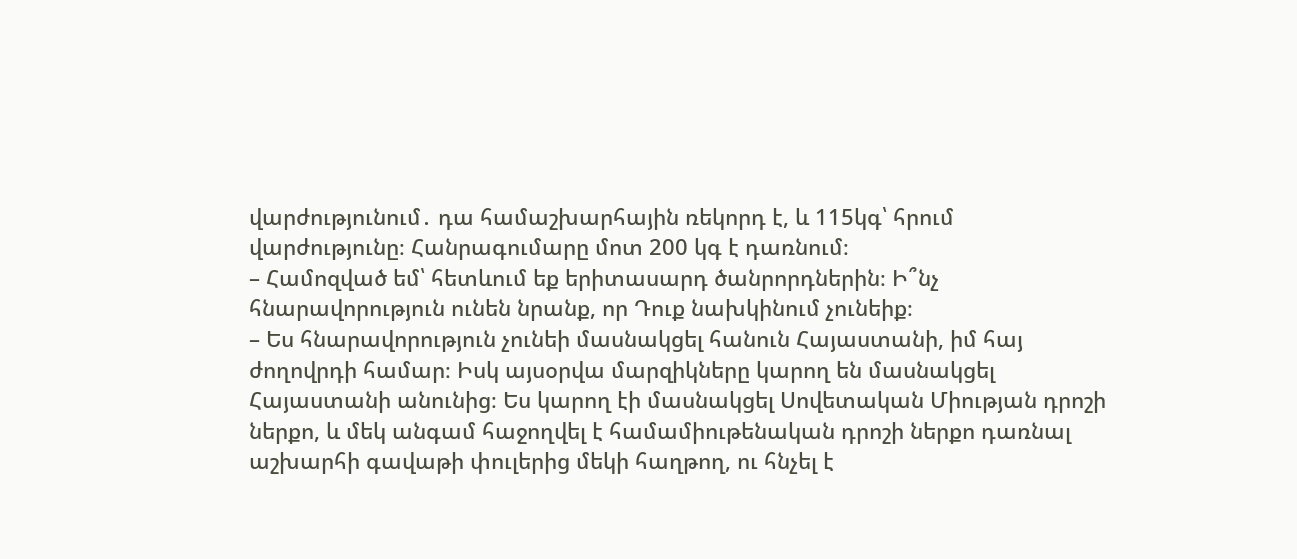վարժությունում․ դա համաշխարհային ռեկորդ է, և 115կգ՝ հրում վարժությունը։ Հանրագումարը մոտ 200 կգ է դառնում։
– Համոզված եմ՝ հետևում եք երիտասարդ ծանրորդներին։ Ի՞նչ հնարավորություն ունեն նրանք, որ Դուք նախկինում չունեիք։
– Ես հնարավորություն չունեի մասնակցել հանուն Հայաստանի, իմ հայ ժողովրդի համար։ Իսկ այսօրվա մարզիկները կարող են մասնակցել Հայաստանի անունից։ Ես կարող էի մասնակցել Սովետական Միության դրոշի ներքո, և մեկ անգամ հաջողվել է համամիութենական դրոշի ներքո դառնալ աշխարհի գավաթի փուլերից մեկի հաղթող, ու հնչել է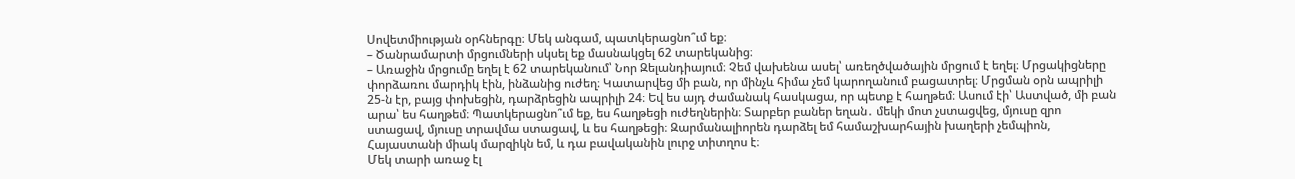Սովետմիության օրհներգը։ Մեկ անգամ, պատկերացնո՞ւմ եք։
– Ծանրամարտի մրցումների սկսել եք մասնակցել 62 տարեկանից։
– Առաջին մրցումը եղել է 62 տարեկանում՝ Նոր Զելանդիայում։ Չեմ վախենա ասել՝ առեղծվածային մրցում է եղել։ Մրցակիցները փորձառու մարդիկ էին, ինձանից ուժեղ։ Կատարվեց մի բան, որ մինչև հիմա չեմ կարողանում բացատրել։ Մրցման օրն ապրիլի 25-ն էր, բայց փոխեցին, դարձրեցին ապրիլի 24։ Եվ ես այդ ժամանակ հասկացա, որ պետք է հաղթեմ։ Ասում էի՝ Աստված, մի բան արա՝ ես հաղթեմ։ Պատկերացնո՞ւմ եք, ես հաղթեցի ուժեղներին։ Տարբեր բաներ եղան․ մեկի մոտ չստացվեց, մյուսը զրո ստացավ, մյուսը տրավմա ստացավ, և ես հաղթեցի։ Զարմանալիորեն դարձել եմ համաշխարհային խաղերի չեմպիոն, Հայաստանի միակ մարզիկն եմ, և դա բավականին լուրջ տիտղոս է։
Մեկ տարի առաջ էլ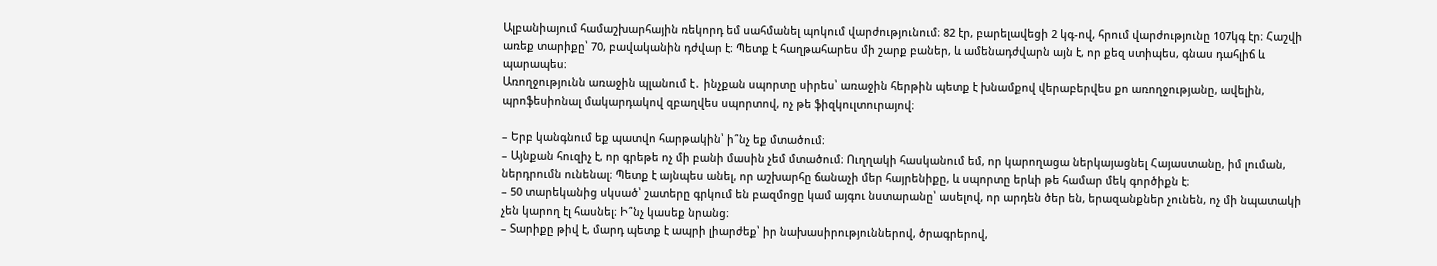Ալբանիայում համաշխարհային ռեկորդ եմ սահմանել պոկում վարժությունում։ 82 էր, բարելավեցի 2 կգ-ով, հրում վարժությունը 107կգ էր։ Հաշվի առեք տարիքը՝ 70, բավականին դժվար է։ Պետք է հաղթահարես մի շարք բաներ, և ամենադժվարն այն է, որ քեզ ստիպես, գնաս դահլիճ և պարապես։
Առողջությունն առաջին պլանում է․ ինչքան սպորտը սիրես՝ առաջին հերթին պետք է խնամքով վերաբերվես քո առողջությանը, ավելին, պրոֆեսիոնալ մակարդակով զբաղվես սպորտով, ոչ թե ֆիզկուլտուրայով։

– Երբ կանգնում եք պատվո հարթակին՝ ի՞նչ եք մտածում։
– Այնքան հուզիչ է, որ գրեթե ոչ մի բանի մասին չեմ մտածում։ Ուղղակի հասկանում եմ, որ կարողացա ներկայացնել Հայաստանը, իմ լուման, ներդրումն ունենալ։ Պետք է այնպես անել, որ աշխարհը ճանաչի մեր հայրենիքը, և սպորտը երևի թե համար մեկ գործիքն է։
– 50 տարեկանից սկսած՝ շատերը գրկում են բազմոցը կամ այգու նստարանը՝ ասելով, որ արդեն ծեր են, երազանքներ չունեն, ոչ մի նպատակի չեն կարող էլ հասնել։ Ի՞նչ կասեք նրանց։
– Տարիքը թիվ է, մարդ պետք է ապրի լիարժեք՝ իր նախասիրություններով, ծրագրերով,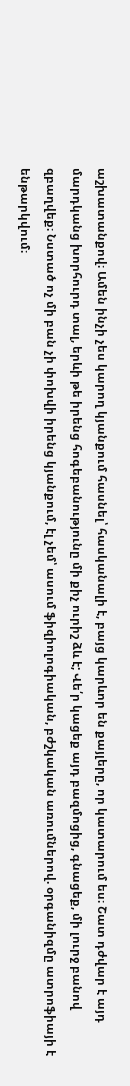աշխատանքով։ Ամեն ինչի չես կարող կյանքում հասնել՝ հասկանալի է, բայց կարևոր են քայլերը, որ կատարում ես։ Շատ դժվար է այդ մարդկանց խորհուրդ տալ, երևի թե իրենց հոգեբանությունը մի քիչ ուրիշ ձև է; Վե՛ր կացեք այդ բազմոցից, գնացեք, մի լուրջ բանով զբաղվեք։ Նստած ոչ մի բան չի փոխվի իրենց կյանքում, էլ չեմ՝ ասում ֆիզիոլոգիական, բժշկական առումներով. օրգանիզմը ատրոֆիայի է ենթարկվում։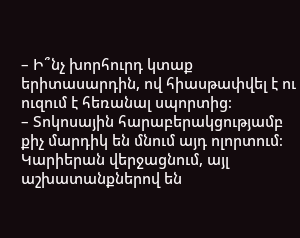– Ի՞նչ խորհուրդ կտաք երիտասարդին, ով հիասթափվել է ու ուզում է հեռանալ սպորտից։
– Տոկոսային հարաբերակցությամբ քիչ մարդիկ են մնում այդ ոլորտում։ Կարիերան վերջացնում, այլ աշխատանքներով են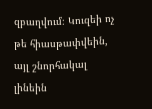զբաղվում։ Կուզեի ոչ թե հիասթափվեին, այլ շնորհակալ լինեին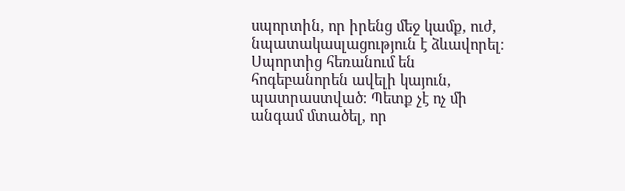սպորտին, որ իրենց մեջ կամք, ուժ, նպատակասլացություն է ձևավորել։ Սպորտից հեռանում են հոգեբանորեն ավելի կայուն, պատրաստված։ Պետք չէ ոչ մի անգամ մտածել, որ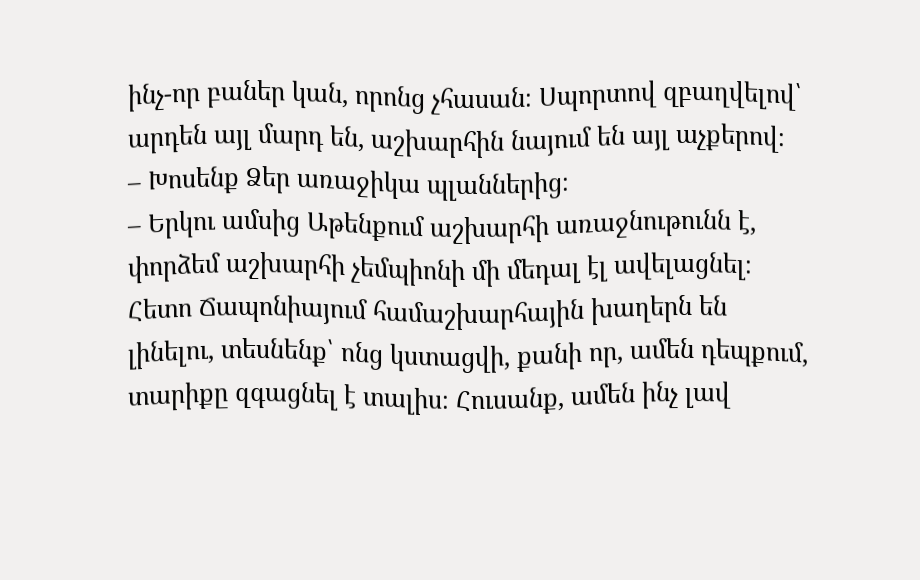ինչ-որ բաներ կան, որոնց չհասան։ Սպորտով զբաղվելով՝ արդեն այլ մարդ են, աշխարհին նայում են այլ աչքերով։
– Խոսենք Ձեր առաջիկա պլաններից։
– Երկու ամսից Աթենքում աշխարհի առաջնութունն է, փորձեմ աշխարհի չեմպիոնի մի մեդալ էլ ավելացնել։ Հետո Ճապոնիայում համաշխարհային խաղերն են լինելու, տեսնենք՝ ոնց կստացվի, քանի որ, ամեն դեպքում, տարիքը զգացնել է տալիս։ Հուսանք, ամեն ինչ լավ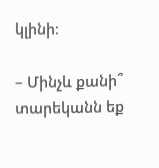կլինի։

– Մինչև քանի՞ տարեկանն եք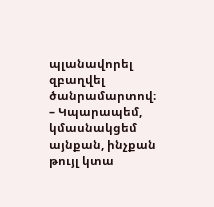պլանավորել զբաղվել ծանրամարտով։
– Կպարապեմ, կմասնակցեմ այնքան, ինչքան թույլ կտա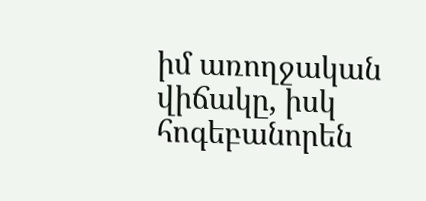իմ առողջական վիճակը, իսկ հոգեբանորեն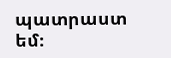պատրաստ եմ։